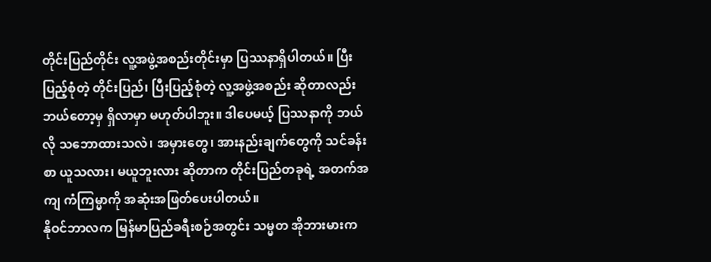တိုင်းပြည်တိုင်း လူ့အဖွဲ့အစည်းတိုင်းမှာ ပြဿနာရှိပါတယ်။ ပြီးပြည့်စုံတဲ့ တိုင်းပြည်၊ ပြီးပြည့်စုံတဲ့ လူ့အဖွဲ့အစည်း ဆိုတာလည်း ဘယ်တော့မှ ရှိလာမှာ မဟုတ်ပါဘူး။ ဒါပေမယ့် ပြဿနာကို ဘယ်လို သဘောထားသလဲ၊ အမှားတွေ၊ အားနည်းချက်တွေကို သင်ခန်းစာ ယူသလား၊ မယူဘူးလား ဆိုတာက တိုင်းပြည်တခုရဲ့ အတက်အကျ ကံကြမ္မာကို အဆုံးအဖြတ်ပေးပါတယ်။
နိုဝင်ဘာလက မြန်မာပြည်ခရီးစဉ်အတွင်း သမ္မတ အိုဘားမားက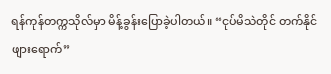ရန်ကုန်တက္ကသိုလ်မှာ မိန့်ခွန်းပြောခဲ့ပါတယ်။ “ငုပ်မိသဲတိုင် တက်နိုင်ဖျားရောက်”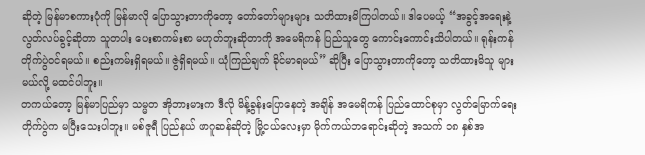ဆိုတဲ့ မြန်မာစကားပုံကို မြန်မာလို ပြောသွားတာကိုတော့ တော်တော်များများ သတိထားမိကြပါတယ်။ ဒါပေမယ့် “အခွင့်အရေးနဲ့ လွတ်လပ်ခွင့်ဆိုတာ သူတပါး ပေးစာကမ်းစာ မဟုတ်ဘူးဆိုတာကို အမေရိကန် ပြည်သူတွေ ကောင်းကောင်းသိပါတယ်။ ရုန်းကန်တိုက်ပွဲဝင်ရမယ်။ စည်းကမ်းရှိရမယ်။ ဇွဲရှိရမယ်။ ယုံကြည်ချက် ခိုင်မာရမယ်” ဆိုပြီး ပြောသွားတာကိုတော့ သတိထားမိသူ များမယ်လို့ မထင်ပါဘူး။
တကယ်တော့ မြန်မာပြည်မှာ သမ္မတ အိုဘားမားက ဒီလို မိန့်ခွန်းပြောနေတဲ့ အချိန် အမေရိကန် ပြည်ထောင်စုမှာ လွတ်မြောက်ရေး တိုက်ပွဲက မပြီးသေးပါဘူး။ မစ်ဇူရီ ပြည်နယ် ဖာဂူဆန်ဆိုတဲ့ မြို့ငယ်လေးမှာ မိုက်ကယ်ဘရောင်းဆိုတဲ့ အသက် ၁၈ နှစ်အ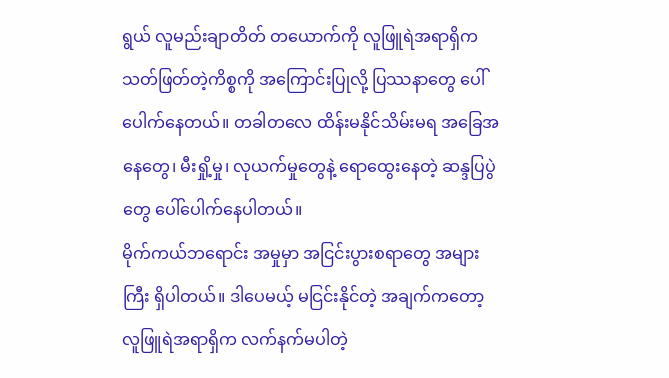ရွယ် လူမည်းချာတိတ် တယောက်ကို လူဖြူရဲအရာရှိက သတ်ဖြတ်တဲ့ကိစ္စကို အကြောင်းပြုလို့ ပြဿနာတွေ ပေါ်ပေါက်နေတယ်။ တခါတလေ ထိန်းမနိုင်သိမ်းမရ အခြေအနေတွေ၊ မီးရှို့မှု၊ လုယက်မှုတွေနဲ့ ရောထွေးနေတဲ့ ဆန္ဒပြပွဲတွေ ပေါ်ပေါက်နေပါတယ်။
မိုက်ကယ်ဘရောင်း အမှုမှာ အငြင်းပွားစရာတွေ အများကြီး ရှိပါတယ်။ ဒါပေမယ့် မငြင်းနိုင်တဲ့ အချက်ကတော့ လူဖြူရဲအရာရှိက လက်နက်မပါတဲ့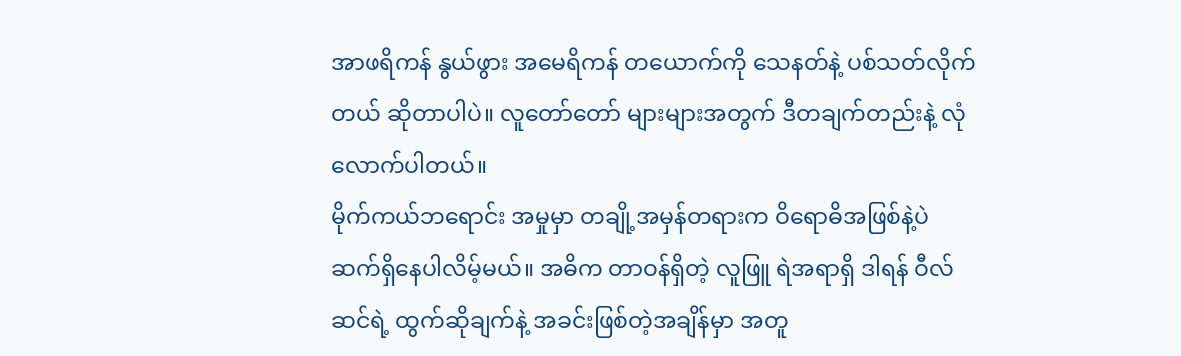အာဖရိကန် နွယ်ဖွား အမေရိကန် တယောက်ကို သေနတ်နဲ့ ပစ်သတ်လိုက်တယ် ဆိုတာပါပဲ။ လူတော်တော် များများအတွက် ဒီတချက်တည်းနဲ့ လုံလောက်ပါတယ်။
မိုက်ကယ်ဘရောင်း အမှုမှာ တချို့အမှန်တရားက ဝိရောဓိအဖြစ်နဲ့ပဲ ဆက်ရှိနေပါလိမ့်မယ်။ အဓိက တာဝန်ရှိတဲ့ လူဖြူ ရဲအရာရှိ ဒါရန် ဝီလ်ဆင်ရဲ့ ထွက်ဆိုချက်နဲ့ အခင်းဖြစ်တဲ့အချိန်မှာ အတူ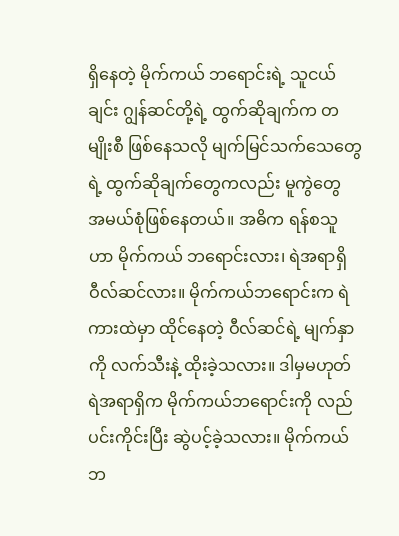ရှိနေတဲ့ မိုက်ကယ် ဘရောင်းရဲ့ သူငယ်ချင်း ဂျွန်ဆင်တို့ရဲ့ ထွက်ဆိုချက်က တမျိုးစီ ဖြစ်နေသလို မျက်မြင်သက်သေတွေရဲ့ ထွက်ဆိုချက်တွေကလည်း မူကွဲတွေ အမယ်စုံဖြစ်နေတယ်။ အဓိက ရန်စသူဟာ မိုက်ကယ် ဘရောင်းလား၊ ရဲအရာရှိ ဝီလ်ဆင်လား။ မိုက်ကယ်ဘရောင်းက ရဲကားထဲမှာ ထိုင်နေတဲ့ ဝီလ်ဆင်ရဲ့ မျက်နှာကို လက်သီးနဲ့ ထိုးခဲ့သလား။ ဒါမှမဟုတ် ရဲအရာရှိက မိုက်ကယ်ဘရောင်းကို လည်ပင်းကိုင်းပြီး ဆွဲပင့်ခဲ့သလား။ မိုက်ကယ်ဘ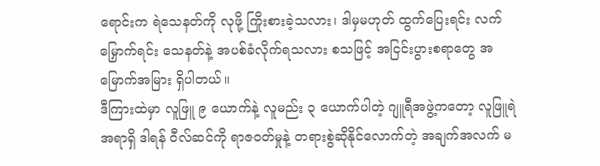ရောင်းက ရဲသေနတ်ကို လုဖို့ ကြိုးစားခဲ့သလား၊ ဒါမှမဟုတ် ထွက်ပြေးရင်း လက်မြှောက်ရင်း သေနတ်နဲ့ အပစ်ခံလိုက်ရသလား စသဖြင့် အငြင်းပွားစရာတွေ အမြောက်အမြား ရှိပါတယ်။
ဒီကြားထဲမှာ လူဖြူ ၉ ယောက်နဲ့ လူမည်း ၃ ယောက်ပါတဲ့ ဂျူရီအဖွဲ့ကတော့ လူဖြူရဲအရာရှိ ဒါရန် ဝီလ်ဆင်ကို ရာဇဝတ်မှုနဲ့ တရားစွဲဆိုနိုင်လောက်တဲ့ အချက်အလက် မ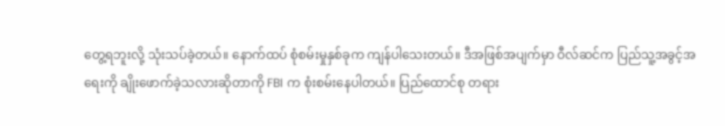တွေ့ရဘူးလို့ သုံးသပ်ခဲ့တယ်။ နောက်ထပ် စုံစမ်းမှုနှစ်ခုက ကျန်ပါသေးတယ်။ ဒီအဖြစ်အပျက်မှာ ဝီလ်ဆင်က ပြည်သူ့အခွင့်အရေးကို ချိုးဖောက်ခဲ့သလားဆိုတာကို FBI က စုံးစမ်းနေပါတယ်။ ပြည်ထောင်စု တရား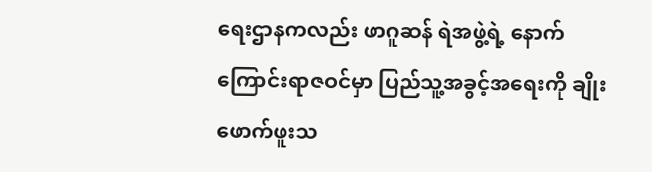ရေးဌာနကလည်း ဖာဂူဆန် ရဲအဖွဲ့ရဲ့ နောက်ကြောင်းရာဇဝင်မှာ ပြည်သူ့အခွင့်အရေးကို ချိုးဖောက်ဖူးသ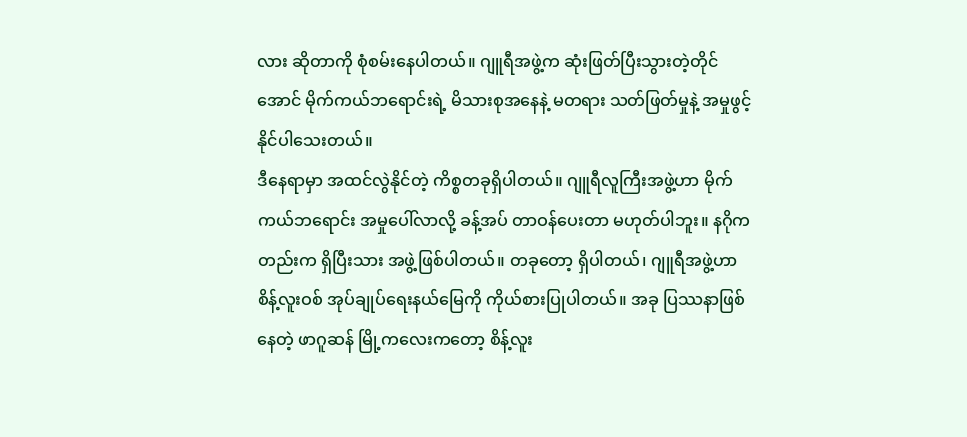လား ဆိုတာကို စုံစမ်းနေပါတယ်။ ဂျူရီအဖွဲ့က ဆုံးဖြတ်ပြီးသွားတဲ့တိုင်အောင် မိုက်ကယ်ဘရောင်းရဲ့ မိသားစုအနေနဲ့ မတရား သတ်ဖြတ်မှုနဲ့ အမှုဖွင့်နိုင်ပါသေးတယ်။
ဒီနေရာမှာ အထင်လွဲနိုင်တဲ့ ကိစ္စတခုရှိပါတယ်။ ဂျူရီလူကြီးအဖွဲ့ဟာ မိုက်ကယ်ဘရောင်း အမှုပေါ်လာလို့ ခန့်အပ် တာဝန်ပေးတာ မဟုတ်ပါဘူး။ နဂိုကတည်းက ရှိပြီးသား အဖွဲ့ဖြစ်ပါတယ်။ တခုတော့ ရှိပါတယ်၊ ဂျူရီအဖွဲ့ဟာ စိန့်လူးဝစ် အုပ်ချုပ်ရေးနယ်မြေကို ကိုယ်စားပြုပါတယ်။ အခု ပြဿနာဖြစ်နေတဲ့ ဖာဂူဆန် မြို့ကလေးကတော့ စိန့်လူး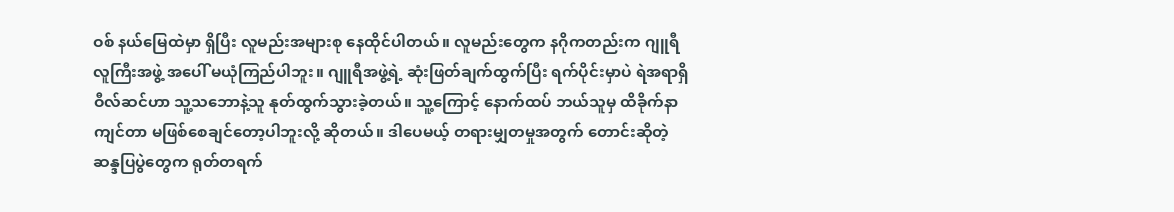ဝစ် နယ်မြေထဲမှာ ရှိပြီး လူမည်းအများစု နေထိုင်ပါတယ်။ လူမည်းတွေက နဂိုကတည်းက ဂျူရီလူကြီးအဖွဲ့ အပေါ် မယုံကြည်ပါဘူး။ ဂျူရီအဖွဲ့ရဲ့ ဆုံးဖြတ်ချက်ထွက်ပြီး ရက်ပိုင်းမှာပဲ ရဲအရာရှိ ဝီလ်ဆင်ဟာ သူ့သဘောနဲ့သူ နုတ်ထွက်သွားခဲ့တယ်။ သူ့ကြောင့် နောက်ထပ် ဘယ်သူမှ ထိခိုက်နာကျင်တာ မဖြစ်စေချင်တော့ပါဘူးလို့ ဆိုတယ်။ ဒါပေမယ့် တရားမျှတမှုအတွက် တောင်းဆိုတဲ့ ဆန္ဒပြပွဲတွေက ရုတ်တရက်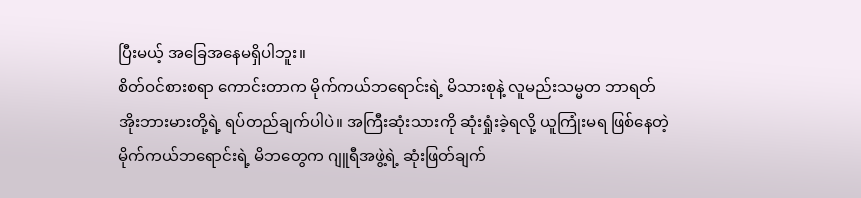ပြီးမယ့် အခြေအနေမရှိပါဘူး။
စိတ်ဝင်စားစရာ ကောင်းတာက မိုက်ကယ်ဘရောင်းရဲ့ မိသားစုနဲ့ လူမည်းသမ္မတ ဘာရတ် အိုးဘားမားတို့ရဲ့ ရပ်တည်ချက်ပါပဲ။ အကြီးဆုံးသားကို ဆုံးရှုံးခဲ့ရလို့ ယူကြုံးမရ ဖြစ်နေတဲ့ မိုက်ကယ်ဘရောင်းရဲ့ မိဘတွေက ဂျူရီအဖွဲ့ရဲ့ ဆုံးဖြတ်ချက်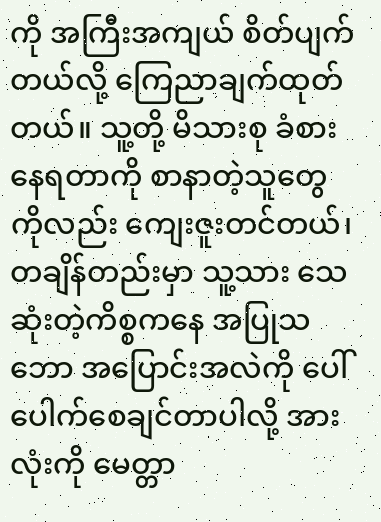ကို အကြီးအကျယ် စိတ်ပျက်တယ်လို့ ကြေညာချက်ထုတ်တယ်။ သူ့တို့ မိသားစု ခံစားနေရတာကို စာနာတဲ့သူတွေကိုလည်း ကျေးဇူးတင်တယ်၊ တချိန်တည်းမှာ သူ့သား သေဆုံးတဲ့ကိစ္စကနေ အပြုသဘော အပြောင်းအလဲကို ပေါ်ပေါက်စေချင်တာပါလို့ အားလုံးကို မေတ္တာ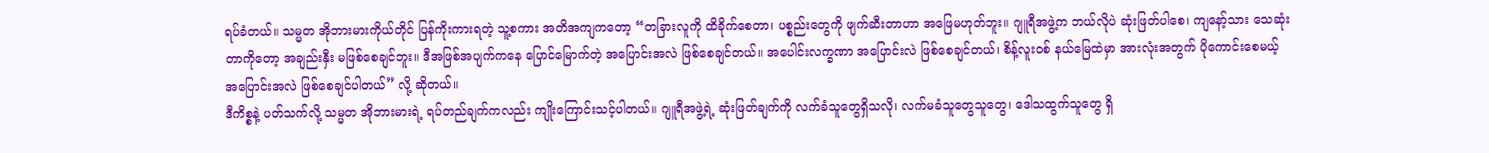ရပ်ခံတယ်။ သမ္မတ အိုဘားမားကိုယ်တိုင် ပြန်ကိုးကားရတဲ့ သူ့စကား အတိအကျကတော့ “တခြားလူကို ထိခိုက်စေတာ၊ ပစ္စည်းတွေကို ဖျက်ဆီးတာဟာ အဖြေမဟုတ်ဘူး။ ဂျူရီအဖွဲ့က ဘယ်လိုပဲ ဆုံးဖြတ်ပါစေ၊ ကျနော့်သား သေဆုံးတာကိုတော့ အချည်းနှီး မဖြစ်စေချင်ဘူး။ ဒီအဖြစ်အပျက်ကနေ ပြောင်မြောက်တဲ့ အပြောင်းအလဲ ဖြစ်စေချင်တယ်။ အပေါင်းလက္ခဏာ အပြောင်းလဲ ဖြစ်စေချင်တယ်၊ စိန့်လူးဝစ် နယ်မြေထဲမှာ အားလုံးအတွက် ပိုကောင်းစေမယ့် အပြောင်းအလဲ ဖြစ်စေချင်ပါတယ်” လို့ ဆိုတယ်။
ဒီကိစ္စနဲ့ ပတ်သက်လို့ သမ္မတ အိုဘားမားရဲ့ ရပ်တည်ချက်ကလည်း ကျိုးကြောင်းသင့်ပါတယ်။ ဂျူရီအဖွဲ့ရဲ့ ဆုံးဖြတ်ချက်ကို လက်ခံသူတွေရှိသလို၊ လက်မခံသူတွေသူတွေ၊ ဒေါသထွက်သူတွေ ရှိ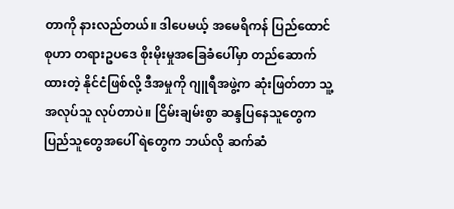တာကို နားလည်တယ်။ ဒါပေမယ့် အမေရိကန် ပြည်ထောင်စုဟာ တရားဥပဒေ စိုးမိုးမှုအခြေခံပေါ်မှာ တည်ဆောက်ထားတဲ့ နိုင်ငံဖြစ်လို့ ဒီအမှုကို ဂျူရီအဖွဲ့က ဆုံးဖြတ်တာ သူ့အလုပ်သူ လုပ်တာပဲ။ ငြိမ်းချမ်းစွာ ဆန္ဒပြနေသူတွေက ပြည်သူတွေအပေါ် ရဲတွေက ဘယ်လို ဆက်ဆံ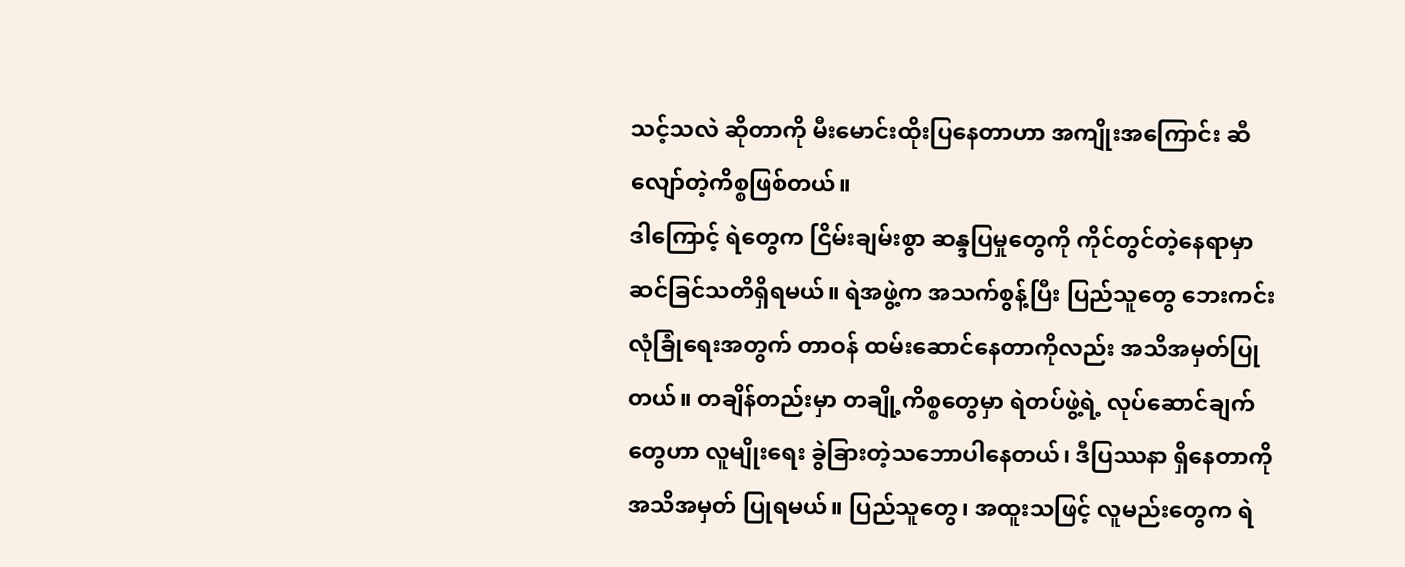သင့်သလဲ ဆိုတာကို မီးမောင်းထိုးပြနေတာဟာ အကျိုးအကြောင်း ဆီလျော်တဲ့ကိစ္စဖြစ်တယ်။
ဒါကြောင့် ရဲတွေက ငြိမ်းချမ်းစွာ ဆန္ဒပြမှုတွေကို ကိုင်တွင်တဲ့နေရာမှာ ဆင်ခြင်သတိရှိရမယ်။ ရဲအဖွဲ့က အသက်စွန့်ပြီး ပြည်သူတွေ ဘေးကင်းလုံခြုံရေးအတွက် တာဝန် ထမ်းဆောင်နေတာကိုလည်း အသိအမှတ်ပြုတယ်။ တချိန်တည်းမှာ တချို့ကိစ္စတွေမှာ ရဲတပ်ဖွဲ့ရဲ့ လုပ်ဆောင်ချက်တွေဟာ လူမျိုးရေး ခွဲခြားတဲ့သဘောပါနေတယ်၊ ဒီပြဿနာ ရှိနေတာကို အသိအမှတ် ပြုရမယ်။ ပြည်သူတွေ၊ အထူးသဖြင့် လူမည်းတွေက ရဲ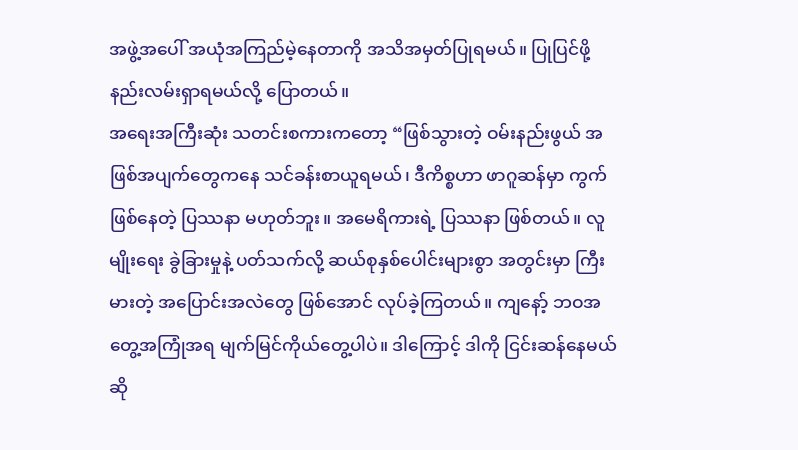အဖွဲ့အပေါ် အယုံအကြည်မဲ့နေတာကို အသိအမှတ်ပြုရမယ်။ ပြုပြင်ဖို့ နည်းလမ်းရှာရမယ်လို့ ပြောတယ်။
အရေးအကြီးဆုံး သတင်းစကားကတော့ “ဖြစ်သွားတဲ့ ဝမ်းနည်းဖွယ် အဖြစ်အပျက်တွေကနေ သင်ခန်းစာယူရမယ်၊ ဒီကိစ္စဟာ ဖာဂူဆန်မှာ ကွက်ဖြစ်နေတဲ့ ပြဿနာ မဟုတ်ဘူး။ အမေရိကားရဲ့ ပြဿနာ ဖြစ်တယ်။ လူမျိုးရေး ခွဲခြားမှုနဲ့ ပတ်သက်လို့ ဆယ်စုနှစ်ပေါင်းများစွာ အတွင်းမှာ ကြီးမားတဲ့ အပြောင်းအလဲတွေ ဖြစ်အောင် လုပ်ခဲ့ကြတယ်။ ကျနော့် ဘဝအတွေ့အကြုံအရ မျက်မြင်ကိုယ်တွေ့ပါပဲ။ ဒါကြောင့် ဒါကို ငြင်းဆန်နေမယ်ဆို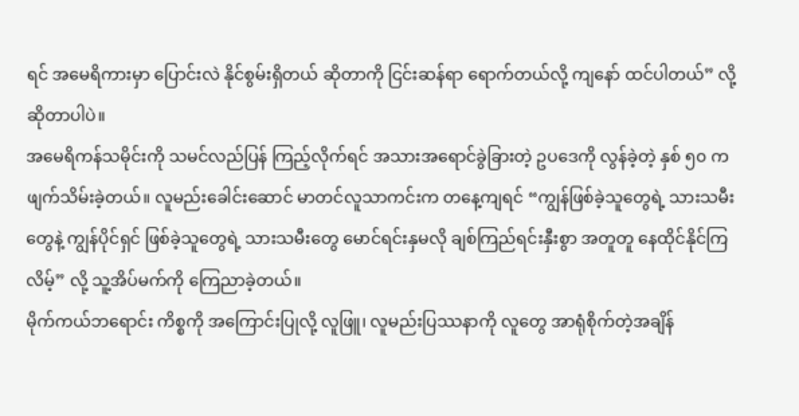ရင် အမေရိကားမှာ ပြောင်းလဲ နိုင်စွမ်းရှိတယ် ဆိုတာကို ငြင်းဆန်ရာ ရောက်တယ်လို့ ကျနော် ထင်ပါတယ်” လို့ ဆိုတာပါပဲ။
အမေရိကန်သမိုင်းကို သမင်လည်ပြန် ကြည့်လိုက်ရင် အသားအရောင်ခွဲခြားတဲ့ ဥပဒေကို လွန်ခဲ့တဲ့ နှစ် ၅၀ က ဖျက်သိမ်းခဲ့တယ်။ လူမည်းခေါင်းဆောင် မာတင်လူသာကင်းက တနေ့ကျရင် “ကျွန်ဖြစ်ခဲ့သူတွေရဲ့ သားသမီးတွေနဲ့ ကျွန်ပိုင်ရှင် ဖြစ်ခဲ့သူတွေရဲ့ သားသမီးတွေ မောင်ရင်းနှမလို ချစ်ကြည်ရင်းနှီးစွာ အတူတူ နေထိုင်နိုင်ကြလိမ့်” လို့ သူ့အိပ်မက်ကို ကြေညာခဲ့တယ်။
မိုက်ကယ်ဘရောင်း ကိစ္စကို အကြောင်းပြုလို့ လူဖြူ၊ လူမည်းပြဿနာကို လူတွေ အာရုံစိုက်တဲ့အချိန်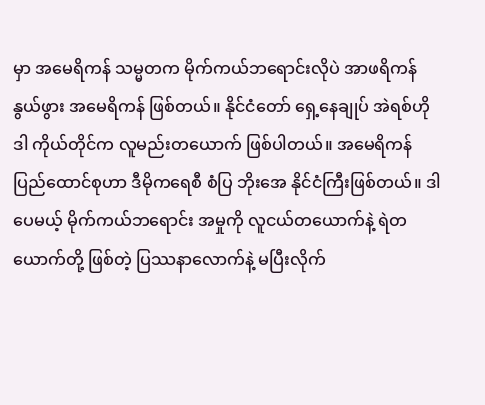မှာ အမေရိကန် သမ္မတက မိုက်ကယ်ဘရောင်းလိုပဲ အာဖရိကန်နွယ်ဖွား အမေရိကန် ဖြစ်တယ်။ နိုင်ငံတော် ရှေ့နေချုပ် အဲရစ်ဟိုဒါ ကိုယ်တိုင်က လူမည်းတယောက် ဖြစ်ပါတယ်။ အမေရိကန်ပြည်ထောင်စုဟာ ဒီမိုကရေစီ စံပြ ဘိုးအေ နိုင်ငံကြီးဖြစ်တယ်။ ဒါပေမယ့် မိုက်ကယ်ဘရောင်း အမှုကို လူငယ်တယောက်နဲ့ ရဲတယောက်တို့ ဖြစ်တဲ့ ပြဿနာလောက်နဲ့ မပြီးလိုက်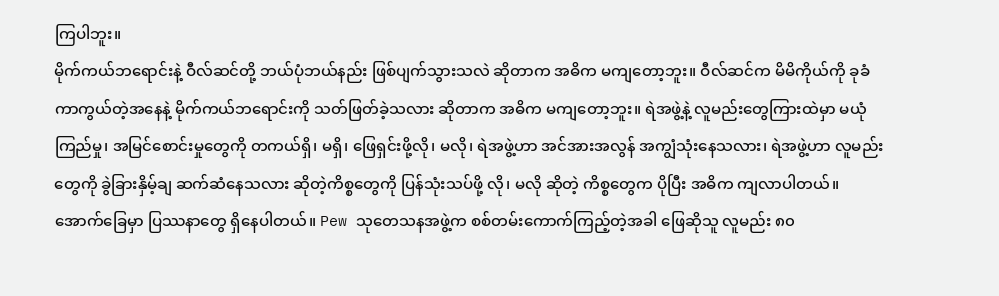ကြပါဘူး။
မိုက်ကယ်ဘရောင်းနဲ့ ဝီလ်ဆင်တို့ ဘယ်ပုံဘယ်နည်း ဖြစ်ပျက်သွားသလဲ ဆိုတာက အဓိက မကျတော့ဘူး။ ဝီလ်ဆင်က မိမိကိုယ်ကို ခုခံကာကွယ်တဲ့အနေနဲ့ မိုက်ကယ်ဘရောင်းကို သတ်ဖြတ်ခဲ့သလား ဆိုတာက အဓိက မကျတော့ဘူး။ ရဲအဖွဲ့နဲ့ လူမည်းတွေကြားထဲမှာ မယုံကြည်မှု၊ အမြင်စောင်းမှုတွေကို တကယ်ရှိ၊ မရှိ၊ ဖြေရှင်းဖို့လို၊ မလို၊ ရဲအဖွဲ့ဟာ အင်အားအလွန် အကျွံသုံးနေသလား၊ ရဲအဖွဲ့ဟာ လူမည်းတွေကို ခွဲခြားနှိမ့်ချ ဆက်ဆံနေသလား ဆိုတဲ့ကိစ္စတွေကို ပြန်သုံးသပ်ဖို့ လို၊ မလို ဆိုတဲ့ ကိစ္စတွေက ပိုပြီး အဓိက ကျလာပါတယ်။
အောက်ခြေမှာ ပြဿနာတွေ ရှိနေပါတယ်။ Pew သုတေသနအဖွဲ့က စစ်တမ်းကောက်ကြည့်တဲ့အခါ ဖြေဆိုသူ လူမည်း ၈၀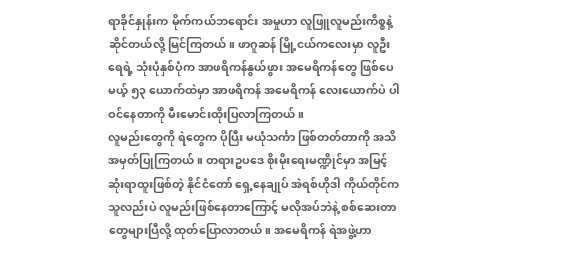ရာခိုင်နှုန်းက မိုက်ကယ်ဘရောင်း အမှုဟာ လူဖြူလူမည်းကိစ္စနဲ့ ဆိုင်တယ်လို့ မြင်ကြတယ်။ ဖာဂူဆန် မြို့ငယ်ကလေးမှာ လူဦးရေရဲ့ သုံးပုံနှစ်ပုံက အာဖရိကန်နွယ်ဖွား အမေရိကန်တွေ ဖြစ်ပေမယ့် ၅၃ ယောက်ထဲမှာ အာဖရိကန် အမေရိကန် လေးယောက်ပဲ ပါဝင်နေတာကို မီးမောင်းထိုးပြလာကြတယ်။
လူမည်းတွေကို ရဲတွေက ပိုပြီး မယုံသင်္ကာ ဖြစ်တတ်တာကို အသိအမှတ်ပြုကြတယ်။ တရားဥပဒေ စိုးမိုးရေးမဏ္ဍိုင်မှာ အမြင့်ဆုံးရာထူးဖြစ်တဲ့ နိုင်ငံတော် ရှေ့နေချုပ် အဲရစ်ဟိုဒါ ကိုယ်တိုင်က သူလည်းပဲ လူမည်းဖြစ်နေတာကြောင့် မလိုအပ်ဘဲနဲ့ စစ်ဆေးတာတွေများပြီလို့ ထုတ်ပြောလာတယ်။ အမေရိကန် ရဲအဖွဲ့ဟာ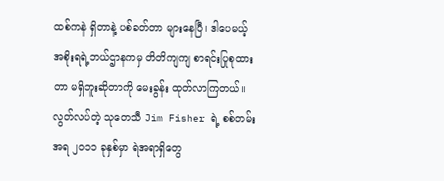ထစ်ကနဲ ရှိတာနဲ့ ပစ်ခတ်တာ များနေပြီ၊ ဒါပေမယ့် အစိုးရရဲ့ဘယ်ဌာနကမှ တိတိကျကျ စာရင်းပြုစုထားတာ မရှိဘူးဆိုတာကို မေးခွန်း ထုတ်လာကြတယ်။ လွတ်လပ်တဲ့ သုတေသီ Jim Fisher ရဲ့ စစ်တမ်းအရ ၂၀၁၁ ခုနှစ်မှာ ရဲအရာရှိတွေ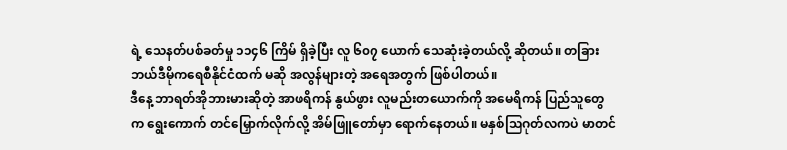ရဲ့ သေနတ်ပစ်ခတ်မှု ၁၁၄၆ ကြိမ် ရှိခဲ့ပြီး လူ ၆၀၇ ယောက် သေဆုံးခဲ့တယ်လို့ ဆိုတယ်။ တခြား ဘယ်ဒီမိုကရေစီနိုင်ငံထက် မဆို အလွန်များတဲ့ အရေအတွက် ဖြစ်ပါတယ်။
ဒီနေ့ ဘာရတ်အိုဘားမားဆိုတဲ့ အာဖရိကန် နွယ်ဖွား လူမည်းတယောက်ကို အမေရိကန် ပြည်သူတွေက ရွေးကောက် တင်မြှောက်လိုက်လို့ အိမ်ဖြူတော်မှာ ရောက်နေတယ်။ မနှစ်သြဂုတ်လကပဲ မာတင်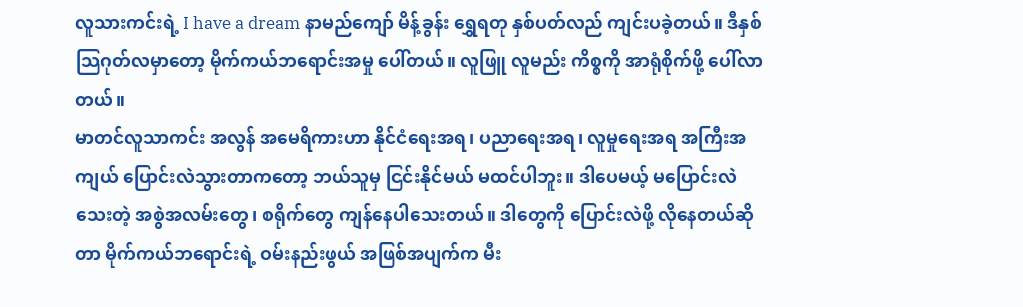လူသားကင်းရဲ့ I have a dream နာမည်ကျော် မိန့်ခွန်း ရွှေရတု နှစ်ပတ်လည် ကျင်းပခဲ့တယ်။ ဒီနှစ် သြဂုတ်လမှာတော့ မိုက်ကယ်ဘရောင်းအမှု ပေါ်တယ်။ လူဖြူ လူမည်း ကိစ္စကို အာရုံစိုက်ဖို့ ပေါ်လာတယ်။
မာတင်လူသာကင်း အလွန် အမေရိကားဟာ နိုင်ငံရေးအရ၊ ပညာရေးအရ၊ လူမှုရေးအရ အကြီးအကျယ် ပြောင်းလဲသွားတာကတော့ ဘယ်သူမှ ငြင်းနိုင်မယ် မထင်ပါဘူး။ ဒါပေမယ့် မပြောင်းလဲသေးတဲ့ အစွဲအလမ်းတွေ၊ စရိုက်တွေ ကျန်နေပါသေးတယ်။ ဒါတွေကို ပြောင်းလဲဖို့ လိုနေတယ်ဆိုတာ မိုက်ကယ်ဘရောင်းရဲ့ ဝမ်းနည်းဖွယ် အဖြစ်အပျက်က မီး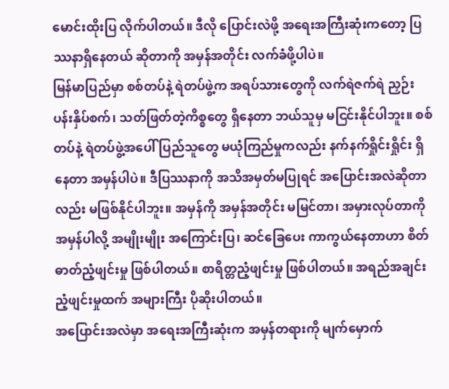မောင်းထိုးပြ လိုက်ပါတယ်။ ဒီလို ပြောင်းလဲဖို့ အရေးအကြီးဆုံးကတော့ ပြဿနာရှိနေတယ် ဆိုတာကို အမှန်အတိုင်း လက်ခံဖို့ပါပဲ။
မြန်မာပြည်မှာ စစ်တပ်နဲ့ ရဲတပ်ဖွဲ့က အရပ်သားတွေကို လက်ရဲဇက်ရဲ ညှဉ်းပန်းနှိပ်စက်၊ သတ်ဖြတ်တဲ့ကိစ္စတွေ ရှိနေတာ ဘယ်သူမှ မငြင်းနိုင်ပါဘူး။ စစ်တပ်နဲ့ ရဲတပ်ဖွဲ့အပေါ် ပြည်သူတွေ မယုံကြည်မှုကလည်း နက်နက်ရှိုင်းရှိုင်း ရှိနေတာ အမှန်ပါပဲ။ ဒီပြဿနာကို အသိအမှတ်မပြုရင် အပြောင်းအလဲဆိုတာလည်း မဖြစ်နိုင်ပါဘူး။ အမှန်ကို အမှန်အတိုင်း မမြင်တာ၊ အမှားလုပ်တာကို အမှန်ပါလို့ အမျိုးမျိုး အကြောင်းပြ၊ ဆင်ခြေပေး ကာကွယ်နေတာဟာ စိတ်ဓာတ်ညံ့ဖျင်းမှု ဖြစ်ပါတယ်။ စာရိတ္တညံ့ဖျင်းမှု ဖြစ်ပါတယ်။ အရည်အချင်း ညံ့ဖျင်းမှုထက် အများကြီး ပိုဆိုးပါတယ်။
အပြောင်းအလဲမှာ အရေးအကြီးဆုံးက အမှန်တရားကို မျက်မှောက်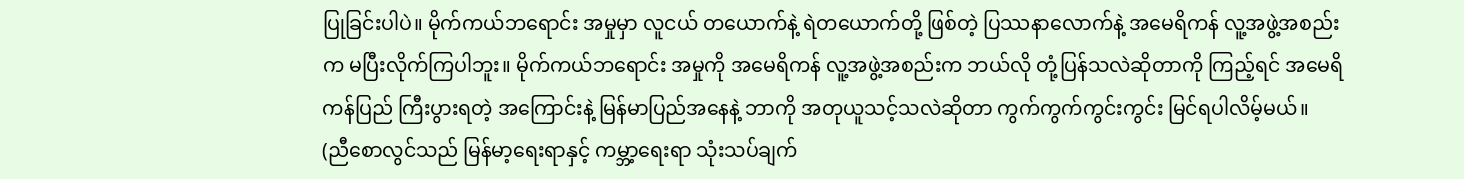ပြုခြင်းပါပဲ။ မိုက်ကယ်ဘရောင်း အမှုမှာ လူငယ် တယောက်နဲ့ ရဲတယောက်တို့ ဖြစ်တဲ့ ပြဿနာလောက်နဲ့ အမေရိကန် လူ့အဖွဲ့အစည်းက မပြီးလိုက်ကြပါဘူး။ မိုက်ကယ်ဘရောင်း အမှုကို အမေရိကန် လူ့အဖွဲ့အစည်းက ဘယ်လို တုံ့ပြန်သလဲဆိုတာကို ကြည့်ရင် အမေရိကန်ပြည် ကြီးပွားရတဲ့ အကြောင်းနဲ့ မြန်မာပြည်အနေနဲ့ ဘာကို အတုယူသင့်သလဲဆိုတာ ကွက်ကွက်ကွင်းကွင်း မြင်ရပါလိမ့်မယ်။
(ညီစောလွင်သည် မြန်မာ့ရေးရာနှင့် ကမ္ဘာ့ရေးရာ သုံးသပ်ချက်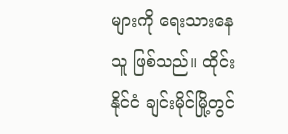များကို ရေးသားနေသူ ဖြစ်သည်။ ထိုင်းနိုင်ငံ ချင်းမိုင်မြို့တွင်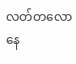လတ်တလော နေ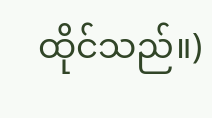ထိုင်သည်။)